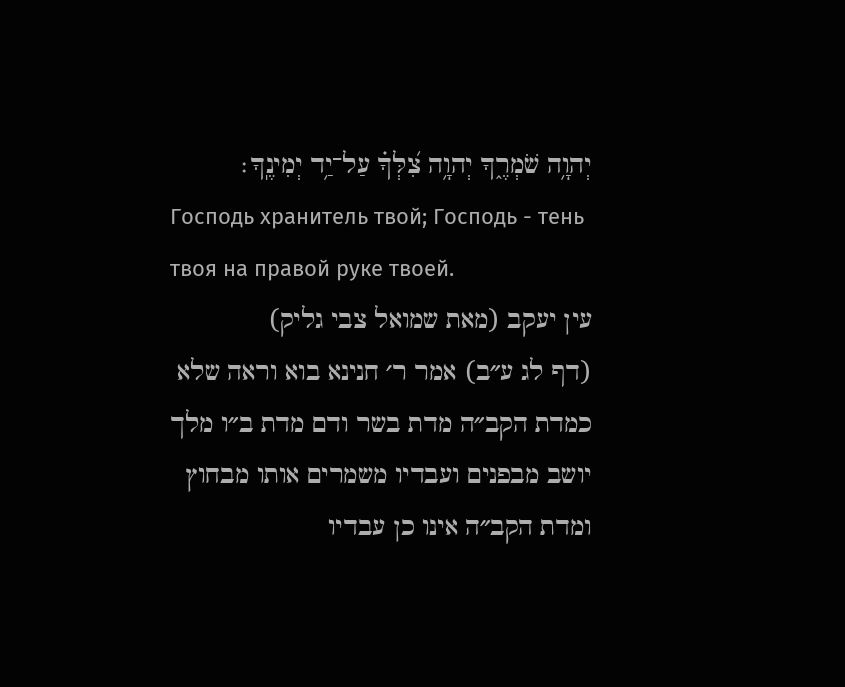יְהוָ֥ה שֹׁמְרֶ֑ךָ יְהוָ֥ה צִ֝לְּךָ֗ עַל־יַ֥ד יְמִינֶֽךָ׃
Господь хранитель твой; Господь - тень твоя на правой руке твоей.
עין יעקב (מאת שמואל צבי גליק)
(דף לג ע״ב) אמר ר׳ חנינא בוא וראה שלא כמדת הקב״ה מדת בשר ודם מדת ב״ו מלך יושב מבפנים ועבדיו משמרים אותו מבחוץ ומדת הקב״ה אינו כן עבדיו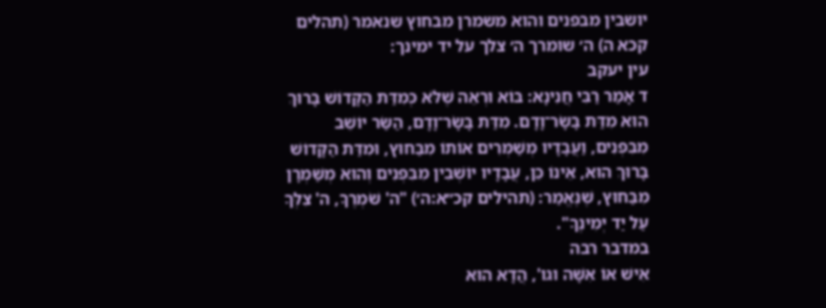יושבין מבפנים והוא משמרן מבחוץ שנאמר (תהלים קכא ה) ה׳ שומרך ה׳ צלך על יד ימינך:
עין יעקב
ד אָמַר רַבִּי חֲנִינָא: בּוֹא וּרְאֵה שֶׁלֹּא כְּמִדַּת הַקָּדוֹשׁ בָּרוּךְ הוּא מִדַּת בָּשָׂר־וָדָם. מִדַּת בָּשָׂר־וָדָם, הַשַּׂר יוֹשֵׁב מִבִּפְנִים, וַעֲבָדָיו מְשַׁמְּרִים אוֹתוֹ מִבַּחוּץ, וּמִדַּת הַקָּדוֹשׁ בָּרוּךְ הוּא, אֵינוֹ כֵּן, עֲבָדָיו יוֹשְׁבִין מִבִּפְנִים וְהוּא מְשַּׁמְרָן מִבַּחוּץ, שֶׁנֶּאֱמַר: (תהילים קכ״א:ה׳) "ה' שֹׁמְרֶךָ, ה' צִלְּךָ עַל יַד יְמִינֶךָ".
במדבר רבה
אִישׁ אוֹ אִשָּׁה וגו', הֲדָא הוּא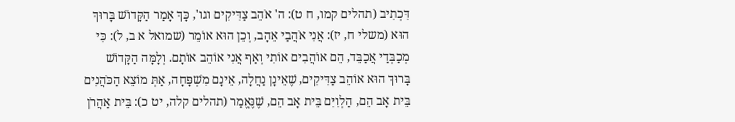דִּכְתִיב (תהלים קמו, ח ט): ה' אֹהֵב צַדִּיקִים וגו', כָּךְ אָמַר הַקָּדוֹשׁ בָּרוּךְ הוּא (משלי ח, יז): אֲנִי אֹהֲבַי אֵהָב, וְכֵן הוּא אוֹמֵר (שמואל א ב, ל): כִּי מְכַבְּדַי אֲכַבֵּד, הֵם אוֹהֲבִים אוֹתִי וְאַף אֲנִי אוֹהֵב אוֹתָם. וְלָמָּה הַקָּדוֹשׁ בָּרוּךְ הוּא אוֹהֵב צַדִּיקִים, שֶׁאֵינָן נַחֲלָה, אֵינָם מִשְׁפָּחָה, אַתְּ מוֹצֵא הַכֹּהֲנִים בֵּית אָב הֵם, הַלְוִיִּם בֵּית אָב הֵם, שֶׁנֶּאֱמַר (תהלים קלה, יט כ): בֵּית אַהֲרֹן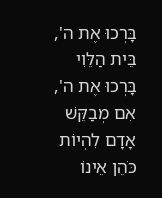בָּרְכוּ אֶת ה', בֵּית הַלֵּוִי בָּרְכוּ אֶת ה', אִם מְבַקֵּשׁ אָדָם לִהְיוֹת כֹּהֵן אֵינוֹ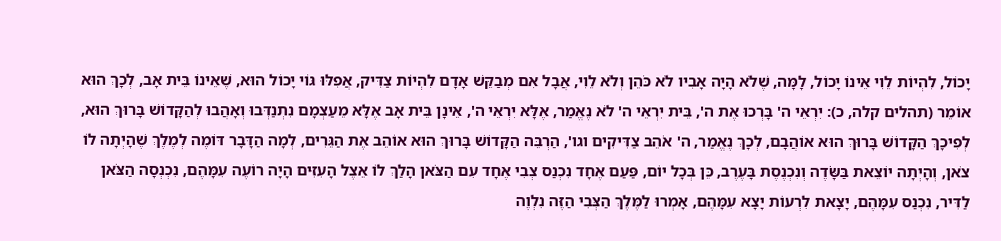יָכוֹל, לִהְיוֹת לֵוִי אֵינוֹ יָכוֹל, לָמָּה, שֶׁלֹא הָיָה אָבִיו לֹא כֹּהֵן וְלֹא לֵוִי, אֲבָל אִם מְבַקֵּשׁ אָדָם לִהְיוֹת צַדִּיק, אֲפִלּוּ גּוֹי יָכוֹל הוּא, שֶׁאֵינוֹ בֵּית אָב, לְכָךְ הוּא אוֹמֵר (תהלים קלה, כ): יִרְאֵי ה' בָּרְכוּ אֶת ה', בֵּית יִרְאֵי ה' לֹא נֶאֱמַר, אֶלָּא יִרְאֵי ה', אֵינָן בֵּית אָב אֶלָּא מֵעַצְמָם נִתְנַדְּבוּ וְאָהֲבוּ לְהַקָּדוֹשׁ בָּרוּךְ הוּא, לְפִיכָךְ הַקָּדוֹשׁ בָּרוּךְ הוּא אוֹהֲבָם, לְכָךְ נֶאֱמַר, ה' אֹהֵב צַדִּיקִים וגו', הַרְבֵּה הַקָּדוֹשׁ בָּרוּךְ הוּא אוֹהֵב אֶת הַגֵּרִים, לְמָה הַדָּבָר דּוֹמֶה לְמֶלֶךְ שֶׁהָיְתָה לוֹ צֹאן, וְהָיְתָה יוֹצֵאת בַּשָֹּׂדֶה וְנִכְנֶסֶת בָּעֶרֶב, כֵּן בְּכָל יוֹם, פַּעַם אֶחָד נִכְנַס צְבִי אֶחָד עִם הַצֹּאן הָלַךְ לוֹ אֵצֶל הָעִזִּים הָיָה רוֹעֶה עִמָּהֶם, נִכְנְסָה הַצֹּאן לַדִּיר, נִכְנַס עִמָּהֶם, יָצָאת לִרְעוֹת יָצָא עִמָּהֶם, אָמְרוּ לַמֶּלֶךְ הַצְּבִי הַזֶּה נִלְוֶה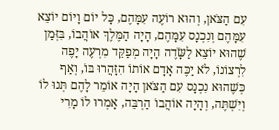עִם הַצֹּאן, וְהוּא רוֹעֶה עִמָּהֶם, כָּל יוֹם וָיוֹם יוֹצֵא עִמָּהֶם וְנִכְנָס עִמָּהֶם, הָיָה הַמֶּלֶךְ אוֹהֲבוֹ, בִּזְּמַן שֶׁהוּא יוֹצֵא לַשָֹּׂדֶה הָיָה מְפַקֵּד מִרְעֶה יָפֶה לִרְצוֹנוֹ, לֹא יַכֶּה אָדָם אוֹתוֹ הִזָּהֲרוּ בּוֹ, וְאַף כְּשֶׁהוּא נִכְנָס עִם הַצֹּאן הָיָה אוֹמֵר לָהֶם תְּנוּ לוֹ וְיִשְׁתֶּה, וְהָיָה אוֹהֲבוֹ הַרְבֵּה, אָמְרוּ לוֹ מָרִי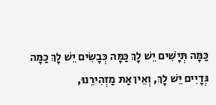כַּמָּה תְּיָשִׁים יֵשׁ לָךְ כַּמָּה כְּבָשִׂים יֵשׁ לָךְ כַמָּה גְּדָיִים יֵשׁ לָךְ, וְאֵין אַתּ מַזְהִירֵנוּ,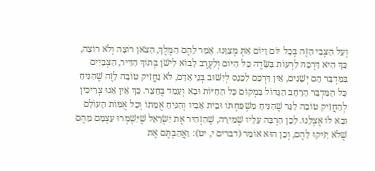וְעַל הַצְּבִי הַזֶּה בְּכָל יוֹם וָיוֹם אַתְּ מְצַוֵּנוּ. אָמַר לָהֶם הַמֶּלֶךְ, הַצֹּאן רוֹצָה וְלֹא רוֹצָה, כָּךְ הִיא דַּרְכָּהּ לִרְעוֹת בַּשָֹּׂדֶה כָּל הַיּוֹם וְלָעֶרֶב לָבוֹא לִישֹׁן בְּתוֹךְ הַדִּיר, הַצְּבָיִים בַּמִּדְבָּר הֵם יְשֵׁנִים, אֵין דַּרְכָּם לִכָּנֵס לְיִשּׁוּב בְּנֵי אָדָם, לֹא נַחֲזִיק טוֹבָה לָזֶה שֶׁהִנִּיחַ כָּל הַמִּדְבָּר הָרָחָב הַגָּדוֹל בִּמְקוֹם כָּל הַחַיּוֹת וּבָא וְעָמַד בֶּחָצֵר. כָּךְ אֵין אָנוּ צְרִיכִין לְהַחֲזִיק טוֹבָה לַגֵּר שֶׁהִנִּיחַ מִשְׁפַּחְתּוֹ וּבֵית אָבִיו וְהִנִּיחַ אֻמָּתוֹ וְכָל אֻמּוֹת הָעוֹלָם וּבָא לוֹ אֶצְלֵנוּ. לָכֵן הִרְבָּה עָלָיו שְׁמִירָה, שֶׁהִזְהִיר אֶת יִשְׂרָאֵל שֶׁיִּשְׁמְרוּ עַצְמָם מֵהֶם שֶׁלֹא יַזִּיקוּ לָהֶם, וְכֵן הוּא אוֹמֵר (דברים י, יט): וַאֲהַבְתֶּם אֶת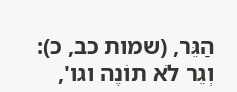הַגֵּר, (שמות כב, כ): וְגֵר לֹא תוֹנֶה וגו',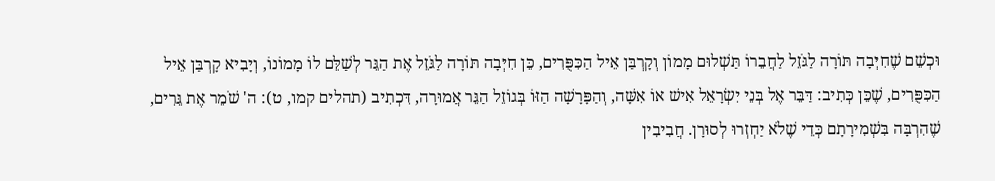וּכְשֵׁם שֶׁחִיְּבָה תּוֹרָה לַגֹּזֵל לַחֲבֵרוֹ תַּשְׁלוּם מָמוֹן וְקָרְבַּן אֵיל הַכִּפֻּרִים, כֵּן חִיְּבָה תּוֹרָה לַגֹּזֵל אֶת הַגֵּר לְשַׁלֵּם לוֹ מָמוֹנוֹ, וְיָבִיא קָרְבַּן אֵיל הַכִּפֻּרִים, שֶׁכֵּן כְּתִיב: דַּבֵּר אֶל בְּנֵי יִשְׂרָאֵל אִישׁ אוֹ אִשָּׁה, וְהַפָּרָשָׁה הַזּוֹ בְּגוֹזֵל הַגֵּר אֲמוּרָה, דִּכְתִיב (תהלים קמו, ט): ה' שֹׁמֵר אֶת גֵּרִים, שֶׁהִרְבָּה בִּשְׁמִירָתָם כְּדֵי שֶׁלֹא יַחְזְרוּ לְסוּרָן. חֲבִיבִין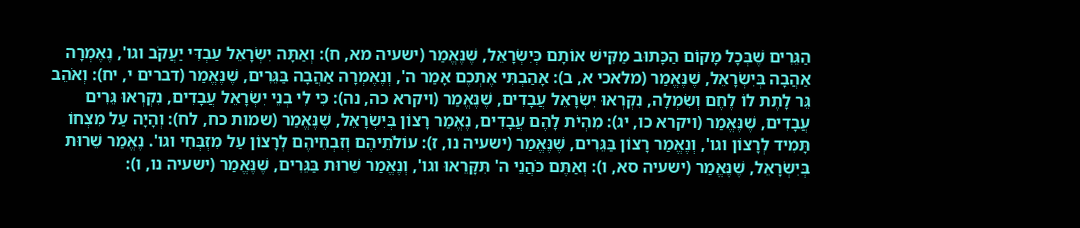הַגֵּרִים שֶׁבְּכָל מָקוֹם הַכָּתוּב מַקִּישׁ אוֹתָם כְּיִשְׂרָאֵל, שֶׁנֶּאֱמַר (ישעיה מא, ח): וְאַתָּה יִשְׂרָאֵל עַבְדִּי יַעֲקֹב וגו', נֶאֶמְרָה אַהֲבָה בְּיִשְׂרָאֵל, שֶׁנֶּאֱמַר (מלאכי א, ב): אָהַבְתִּי אֶתְכֶם אָמַר ה', וְנֶאֶמְרָה אַהֲבָה בַּגֵּרִים, שֶׁנֶּאֱמַר (דברים י, יח): וְאֹהֵב גֵּר לָתֶת לוֹ לֶחֶם וְשִׂמְלָה, נִקְרְאוּ יִשְׂרָאֵל עֲבָדִים, שֶׁנֶּאֱמַר (ויקרא כה, נה): כִּי לִי בְנֵי יִשְׂרָאֵל עֲבָדִים, נִקְרְאוּ גֵּרִים עֲבָדִים, שֶׁנֶּאֱמַר (ויקרא כו, יג): מִהְיֹת לָהֶם עֲבָדִים, נֶאֱמַר רָצוֹן בְּיִשְׂרָאֵל, שֶׁנֶּאֱמַר (שמות כח, לח): וְהָיָה עַל מִצְחוֹ תָּמִיד לְרָצוֹן וגו', וְנֶאֱמַר רָצוֹן בַּגֵּרִים, שֶׁנֶּאֱמַר (ישעיה נו, ז): עוֹלֹתֵיהֶם וְזִבְחֵיהֶם לְרָצוֹן עַל מִזְבְּחִי וגו'. נֶאֱמַר שֵׁרוּת בְּיִשְׂרָאֵל, שֶׁנֶּאֱמַר (ישעיה סא, ו): וְאַתֶּם כֹּהֲנֵי ה' תִּקָּרֵאוּ וגו', וְנֶאֱמַר שֵׁרוּת בַּגֵּרִים, שֶׁנֶּאֱמַר (ישעיה נו, ו):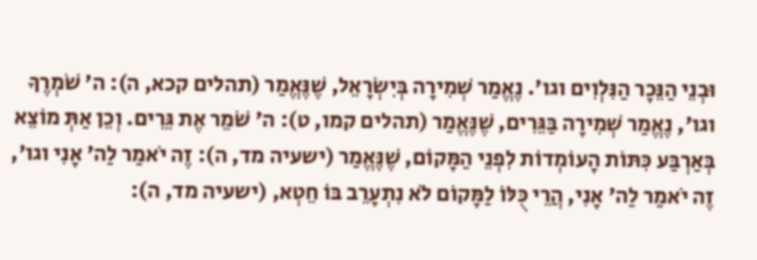וּבְנֵי הַנֵּכָר הַנִּלְוִים וגו'. נֶאֱמַר שְׁמִירָה בְּיִשְׂרָאֵל, שֶׁנֶּאֱמַר (תהלים קכא, ה): ה' שֹׁמְרֶךָ וגו', נֶאֱמַר שְׁמִירָה בַּגֵּרִים, שֶׁנֶּאֱמַר (תהלים קמו, ט): ה' שֹׁמֵר אֶת גֵּרִים. וְכֵן אַתְּ מוֹצֵא בְּאַרְבַּע כִּתּוֹת הָעוֹמְדוֹת לִפְנֵי הַמָּקוֹם, שֶׁנֶּאֱמַר (ישעיה מד, ה): זֶה יֹאמַר לַה' אָנִי וגו', זֶה יֹאמַר לַה' אָנִי, הֲרֵי כֻּלּוֹ לַמָּקוֹם לֹא נִתְעָרֵב בּוֹ חֵטְא, (ישעיה מד, ה):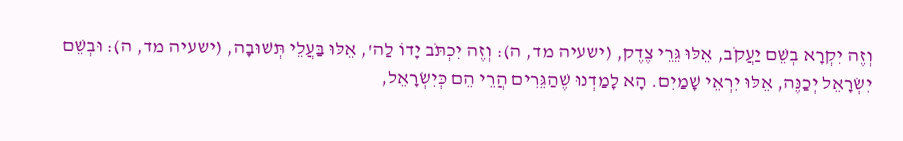וְזֶה יִקְרָא בְשֵׁם יַעֲקֹב, אֵלּוּ גֵּרֵי צֶדֶק, (ישעיה מד, ה): וְזֶה יִכְתֹּב יָדוֹ לַה', אֵלּוּ בַּעֲלֵי תְּשׁוּבָה, (ישעיה מד, ה): וּבְשֵׁם יִשְׂרָאֵל יְכַנֶּה, אֵלּוּ יִרְאֵי שָׁמַיִם. הָא לָמַדְנוּ שֶׁהַגֵּרִים הֲרֵי הֵם כְּיִשְׂרָאֵל,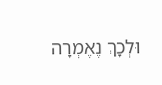וּלְכָךְ נֶאֶמְרָה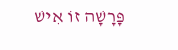פָּרָשָׁה זוֹ אִישׁ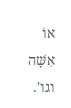אוֹ אִשָּׁה וגו'.